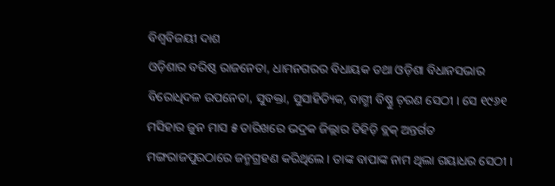ବିଶ୍ବବିଜୟୀ ଦାଶ
ଓଡ଼ିଶାର ବରିଷ୍ଠ ରାଜନେତା, ଧାମନଗରର ବିଧାୟକ ତଥା ଓଡ଼ିଶା ବିଧାନସଭାର ବିରୋଧିଦଳ ଉପନେତା, ସୁବକ୍ତା, ସୁସାହିତ୍ୟିକ, ବାଗ୍ମୀ ବିଷ୍ଣୁ ଚ଼ରଣ ସେଠୀ । ସେ ୧୯୬୧ ମସିହାର ଜୁନ ମାସ ୫ ତାରିଖରେ ଭଦ୍ରକ ଜିଲ୍ଲାର ତିହିଡ଼ି ବ୍ଲକ୍ ଅନ୍ତର୍ଗତ ମଙ୍ଗରାଜପୁରଠାରେ ଜନ୍ମଗ୍ରହଣ କରିଥିଲେ । ତାଙ୍କ ବାପାଙ୍କ ନାମ ଥିଲା ଗୟାଧର ସେଠୀ ।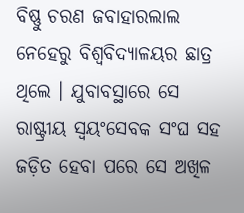ବିଷ୍ଣୁ ଚରଣ ଜବାହାରଲାଲ ନେହେରୁ ବିଶ୍ୱବିଦ୍ୟାଳୟର ଛାତ୍ର ଥିଲେ । ଯୁବାବସ୍ଥାରେ ସେ ରାଷ୍ଟ୍ରୀୟ ସ୍ୱୟଂସେବକ ସଂଘ ସହ ଜଡ଼ିତ ହେବା ପରେ ସେ ଅଖିଳ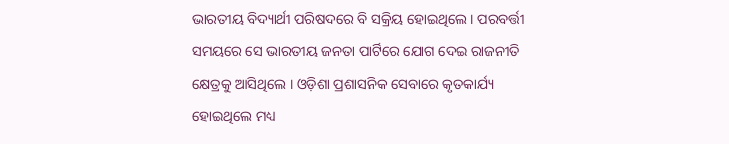ଭାରତୀୟ ବିଦ୍ୟାର୍ଥୀ ପରିଷଦରେ ବି ସକ୍ରିୟ ହୋଇଥିଲେ । ପରବର୍ତ୍ତୀ ସମୟରେ ସେ ଭାରତୀୟ ଜନତା ପାର୍ଟିରେ ଯୋଗ ଦେଇ ରାଜନୀତି କ୍ଷେତ୍ରକୁ ଆସିଥିଲେ । ଓଡ଼ିଶା ପ୍ରଶାସନିକ ସେବାରେ କୃତକାର୍ଯ୍ୟ ହୋଇଥିଲେ ମଧ୍ୟ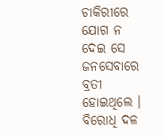ଚାକିରୀରେ ଯୋଗ ନ ଦେଇ ସେ ଜନସେବାରେ ବ୍ରତୀ ହୋଇଥିଲେ । ବିରୋଧି ଦଳ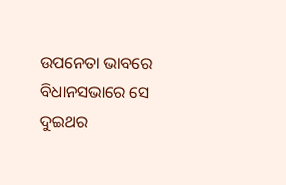ଉପନେତା ଭାବରେ ବିଧାନସଭାରେ ସେ ଦୁଇଥର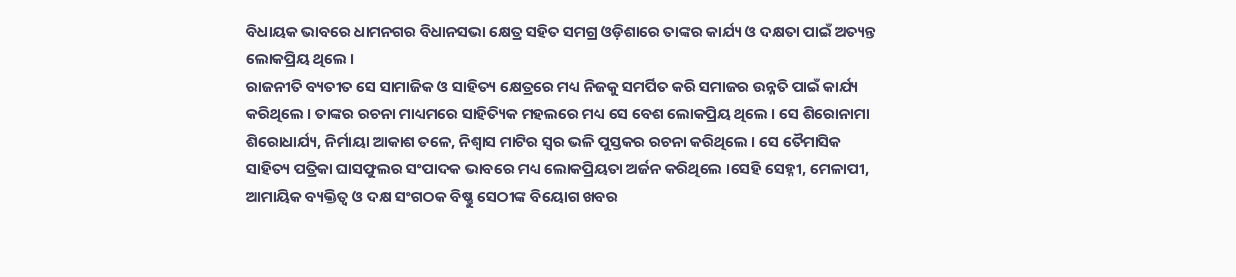ବିଧାୟକ ଭାବରେ ଧାମନଗର ବିଧାନସଭା କ୍ଷେତ୍ର ସହିତ ସମଗ୍ର ଓଡ଼ିଶାରେ ତାଙ୍କର କାର୍ଯ୍ୟ ଓ ଦକ୍ଷତା ପାଇଁ ଅତ୍ୟନ୍ତ ଲୋକପ୍ରିୟ ଥିଲେ ।
ରାଜନୀତି ବ୍ୟତୀତ ସେ ସାମାଜିକ ଓ ସାହିତ୍ୟ କ୍ଷେତ୍ରରେ ମଧ୍ୟ ନିଜକୁ ସମର୍ପିତ କରି ସମାଜର ଉନ୍ନତି ପାଇଁ କାର୍ଯ୍ୟ କରିଥିଲେ । ତାଙ୍କର ରଚନା ମାଧ୍ୟମରେ ସାହିତ୍ୟିକ ମହଲରେ ମଧ୍ୟ ସେ ବେଶ ଲୋକପ୍ରିୟ ଥିଲେ । ସେ ଶିରୋନାମା ଶିରୋଧାର୍ଯ୍ୟ, ନିର୍ମାୟା ଆକାଶ ତଳେ, ନିଶ୍ୱାସ ମାଟିର ସ୍ୱର ଭଳି ପୁସ୍ତକର ରଚନା କରିଥିଲେ । ସେ ତୈମାସିକ ସାହିତ୍ୟ ପତ୍ରିକା ଘାସଫୁଲର ସଂପାଦକ ଭାବରେ ମଧ୍ୟ ଲୋକପ୍ରିୟତା ଅର୍ଜନ କରିଥିଲେ ।ସେହି ସେହ୍ନୀ, ମେଳାପୀ, ଆମାୟିକ ବ୍ୟକ୍ତିତ୍ବ ଓ ଦକ୍ଷ ସଂଗଠକ ବିଷ୍ଣୁ ସେଠୀଙ୍କ ବିୟୋଗ ଖବର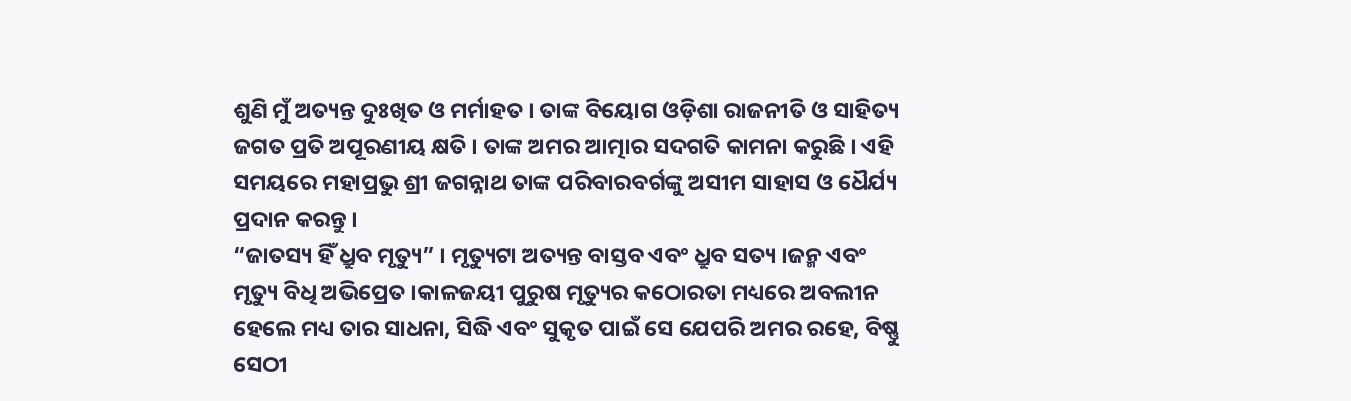ଶୁଣି ମୁଁ ଅତ୍ୟନ୍ତ ଦୁଃଖିତ ଓ ମର୍ମାହତ । ତାଙ୍କ ବିୟୋଗ ଓଡ଼ିଶା ରାଜନୀତି ଓ ସାହିତ୍ୟ ଜଗତ ପ୍ରତି ଅପୂରଣୀୟ କ୍ଷତି । ତାଙ୍କ ଅମର ଆତ୍ମାର ସଦଗତି କାମନା କରୁଛି । ଏହି ସମୟରେ ମହାପ୍ରଭୁ ଶ୍ରୀ ଜଗନ୍ନାଥ ତାଙ୍କ ପରିବାରବର୍ଗଙ୍କୁ ଅସୀମ ସାହାସ ଓ ଧୈର୍ଯ୍ୟ ପ୍ରଦାନ କରନ୍ତୁ ।
“ଜାତସ୍ୟ ହିଁ ଧ୍ରୁବ ମୃତ୍ୟୁ” । ମୃତ୍ୟୁଟା ଅତ୍ୟନ୍ତ ବାସ୍ତବ ଏବଂ ଧ୍ରୁବ ସତ୍ୟ ।ଜନ୍ମ ଏବଂ ମୃତ୍ୟୁ ବିଧି ଅଭିପ୍ରେତ ।କାଳଜୟୀ ପୁରୁଷ ମୃତ୍ୟୁର କଠୋରତା ମଧ୍ୟରେ ଅବଲୀନ ହେଲେ ମଧ୍ୟ ତାର ସାଧନା, ସିଦ୍ଧି ଏବଂ ସୁକୃତ ପାଇଁ ସେ ଯେପରି ଅମର ରହେ, ବିଷ୍ଣୁ ସେଠୀ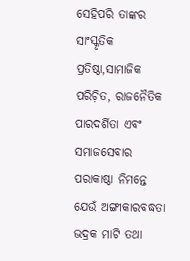ସେହିପରି ତାଙ୍କର ସାଂସ୍କୃତିକ ପ୍ରତିଷ୍ଠା,ସାମାଜିକ ପରିଚ଼ିତ, ରାଜନୈତିକ ପାରଦର୍ଶିତା ଏବଂ ସମାଜସେବାର ପରାକାଷ୍ଠା ନିମନ୍ତେ ଯେଉଁ ଅଙ୍ଗୀକାରବଦ୍ଧତା ଭଦ୍ରକ ମାଟି ତଥା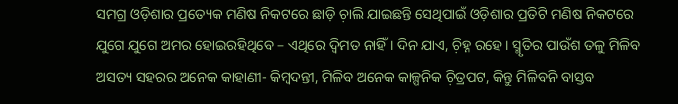ସମଗ୍ର ଓଡ଼ିଶାର ପ୍ରତ୍ୟେକ ମଣିଷ ନିକଟରେ ଛାଡ଼ି ଚ଼ାଲି ଯାଇଛନ୍ତି ସେଥିପାଇଁ ଓଡ଼ିଶାର ପ୍ରତିଟି ମଣିଷ ନିକଟରେ ଯୁଗେ ଯୁଗେ ଅମର ହୋଇରହିଥିବେ – ଏଥିରେ ଦ୍ବିମତ ନାହିଁ । ଦିନ ଯାଏ, ଚ଼ିହ୍ନ ରହେ। ସ୍ମୃତିର ପାଉଁଶ ତଳୁ ମିଳିବ ଅସତ୍ୟ ସହରର ଅନେକ କାହାଣୀ- କିମ୍ବଦନ୍ତୀ, ମିଳିବ ଅନେକ କାଳ୍ପନିକ ଚ଼ିତ୍ରପଟ, କିନ୍ତୁ ମିଳିବନି ବାସ୍ତବ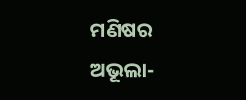ମଣିଷର ଅଭୂଲା-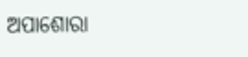ଅପାଶୋରା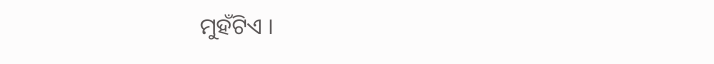ମୁହଁଟିଏ ।